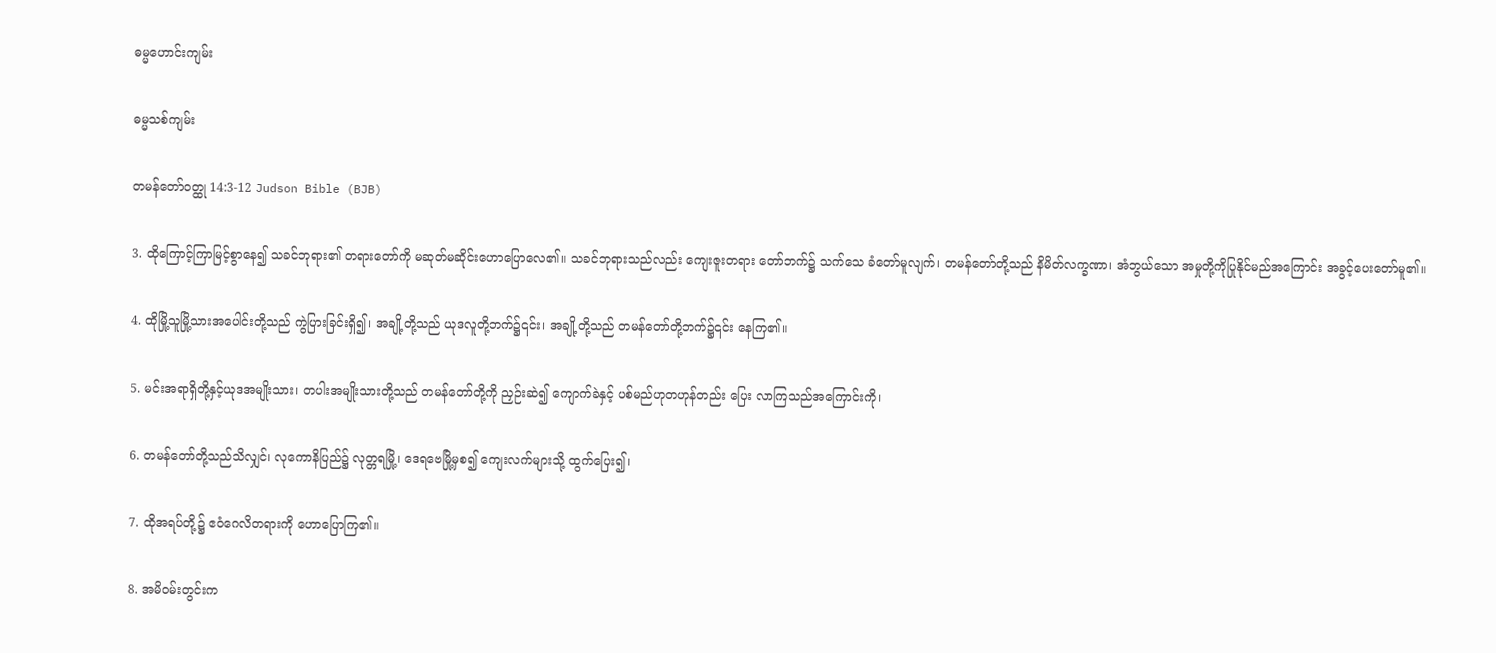ဓမ္မဟောင်း‌ကျမ်း

ဓမ္မသစ်ကျမ်း

တမန်တော်ဝတ္ထု 14:3-12 Judson Bible (BJB)

3. ထိုကြောင့်ကြာမြင့်စွာနေ၍ သခင်ဘုရား၏ တရားတော်ကို မဆုတ်မဆိုင်းဟောပြောလေ၏။ သခင်ဘုရားသည်လည်း ကျေးဇူးတရား တော်ဘက်၌ သက်သေ ခံတော်မူလျက်၊ တမန်တော်တို့သည် နိမိတ်လက္ခဏာ၊ အံဘွယ်သော အမှုတို့ကိုပြုနိုင်မည်အကြောင်း အခွင့်ပေးတော်မူ၏။

4. ထိုမြို့သူမြို့သားအပေါင်းတို့သည် ကွဲပြားခြင်းရှိ၍၊ အချို့တို့သည် ယုဒလူတို့ဘက်၌၎င်း၊ အချို့တို့သည် တမန်တော်တို့ဘက်၌၎င်း နေကြ၏။

5. မင်းအရာရှိတို့နှင့်ယုဒအမျိုးသား၊ တပါးအမျိုးသားတို့သည် တမန်တော်တို့ကို ညှဉ်းဆဲ၍ ကျောက်ခဲနှင့် ပစ်မည်ဟုတဟုန်တည်း ပြေး လာကြသည်အကြောင်းကို၊

6. တမန်တော်တို့သည်သိလျှင်၊ လုကောနိပြည်၌ လုတ္တရမြို့၊ ဒေရဗေမြို့မှစ၍ ကျေးလက်များသို့ ထွက်ပြေး၍၊

7. ထိုအရပ်တို့၌ ဧဝံဂေလိတရားကို ဟောပြောကြ၏။

8. အမိဝမ်းတွင်းက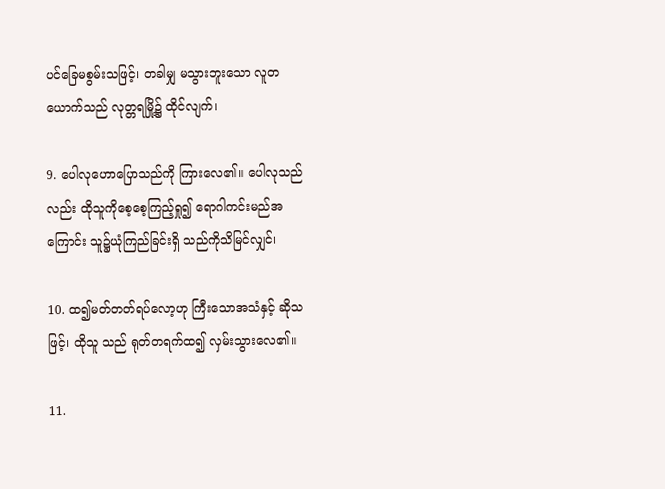ပင်ခြေမစွမ်းသဖြင့်၊ တခါမျှ မသွားဘူးသော လူတယောက်သည် လုတ္တရမြို့၌ ထိုင်လျက်၊

9. ပေါလုဟောပြောသည်ကို ကြားလေ၏။ ပေါလုသည်လည်း ထိုသူကိုစေ့စေ့ကြည့်ရှု၍ ရောဂါကင်းမည်အကြောင်း သူ၌ယုံကြည်ခြင်းရှိ သည်ကိုသိမြင်လျှင်၊

10. ထ၍မတ်တတ်ရပ်လော့ဟု ကြီးသောအသံနှင့် ဆိုသဖြင့်၊ ထိုသူ သည် ရုတ်တရက်ထ၍ လှမ်းသွားလေ၏။

11.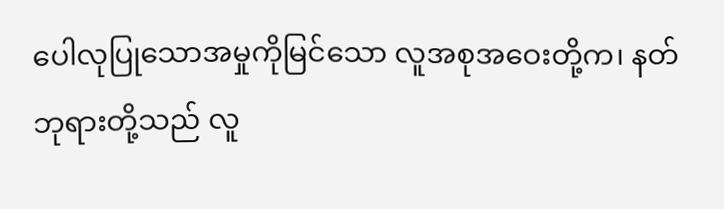ပေါလုပြုသောအမှုကိုမြင်သော လူအစုအဝေးတို့က၊ နတ်ဘုရားတို့သည် လူ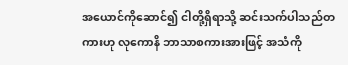အယောင်ကိုဆောင်၍ ငါတို့ရှိရာသို့ ဆင်းသက်ပါသည်တကားဟု လုကောနိ ဘာသာစကားအားဖြင့် အသံကို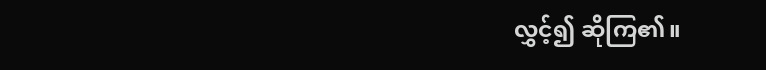လွှင့်၍ ဆိုကြ၏။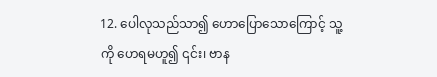12. ပေါလုသည်သာ၍ ဟောပြောသောကြောင့် သူ့ကို ဟေရမဟူ၍ ၎င်း၊ ဗာန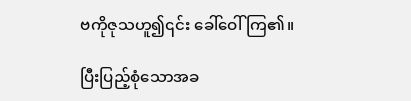ဗကိုဇုသဟူ၍၎င်း ခေါ်ဝေါ်ကြ၏။

ပြီးပြည့်စုံသောအခ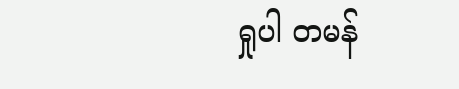ရှုပါ တမန်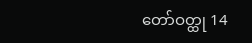တော်ဝတ္ထု 14